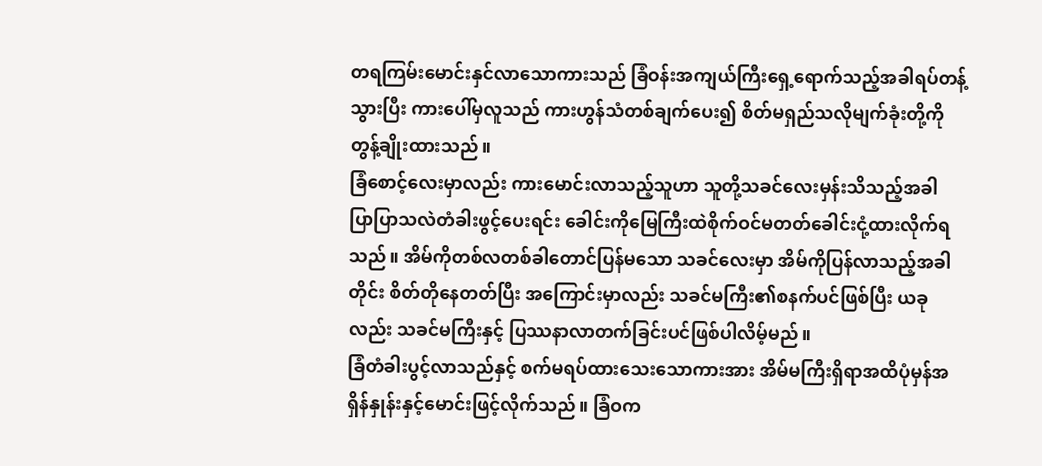တရကြမ်းမောင်းနှင်လာသောကားသည် ခြံဝန်းအကျယ်ကြီးရှေ့ရောက်သည့်အခါရပ်တန့်သွားပြီး ကားပေါ်မှလူသည် ကားဟွန်သံတစ်ချက်ပေး၍ စိတ်မရှည်သလိုမျက်ခုံးတို့ကိုတွန့်ချိုးထားသည်။
ခြံစောင့်လေးမှာလည်း ကားမောင်းလာသည့်သူဟာ သူတို့သခင်လေးမှန်းသိသည့်အခါ ပြာပြာသလဲတံခါးဖွင့်ပေးရင်း ခေါင်းကိုမြေကြီးထဲစိုက်ဝင်မတတ်ခေါင်းငုံ့ထားလိုက်ရသည်။ အိမ်ကိုတစ်လတစ်ခါတောင်ပြန်မသော သခင်လေးမှာ အိမ်ကိုပြန်လာသည့်အခါတိုင်း စိတ်တိုနေတတ်ပြီး အကြောင်းမှာလည်း သခင်မကြီး၏စနက်ပင်ဖြစ်ပြီး ယခုလည်း သခင်မကြီးနှင့် ပြဿနာလာတက်ခြင်းပင်ဖြစ်ပါလိမ့်မည်။
ခြံတံခါးပွင့်လာသည်နှင့် စက်မရပ်ထားသေးသောကားအား အိမ်မကြီးရှိရာအထိပုံမှန်အရှိန်နှုန်းနှင့်မောင်းဖြင့်လိုက်သည်။ ခြံဝက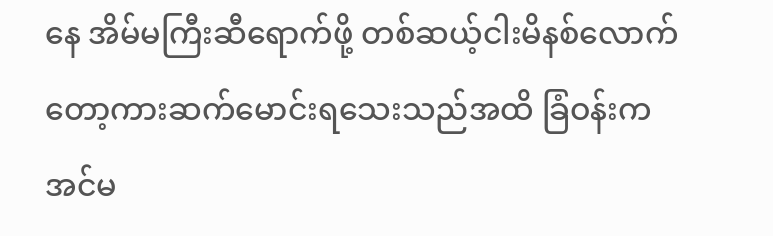နေ အိမ်မကြီးဆီရောက်ဖို့ တစ်ဆယ့်ငါးမိနစ်လောက်တော့ကားဆက်မောင်းရသေးသည်အထိ ခြံဝန်းကအင်မ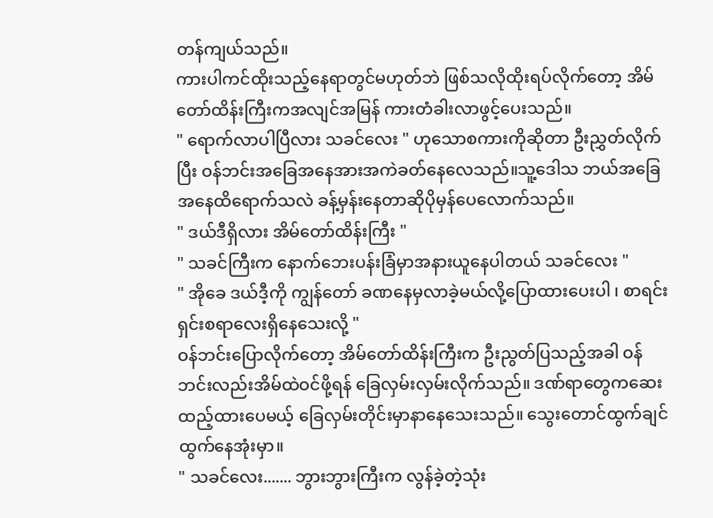တန်ကျယ်သည်။
ကားပါကင်ထိုးသည့်နေရာတွင်မဟုတ်ဘဲ ဖြစ်သလိုထိုးရပ်လိုက်တော့ အိမ်တော်ထိန်းကြီးကအလျင်အမြန် ကားတံခါးလာဖွင့်ပေးသည်။
" ရောက်လာပါပြီလား သခင်လေး " ဟုသောစကားကိုဆိုတာ ဦးညွှတ်လိုက်ပြီး ဝန်ဘင်းအခြေအနေအားအကဲခတ်နေလေသည်။သူ့ဒေါသ ဘယ်အခြေအနေထိရောက်သလဲ ခန့်မှန်းနေတာဆိုပိုမှန်ပေလောက်သည်။
" ဒယ်ဒီရှိလား အိမ်တော်ထိန်းကြီး "
" သခင်ကြီးက နောက်ဘေးပန်းခြံမှာအနားယူနေပါတယ် သခင်လေး "
" အိုခေ ဒယ်ဒီ့ကို ကျွန်တော် ခဏနေမှလာခဲ့မယ်လို့ပြောထားပေးပါ ၊ စာရင်းရှင်းစရာလေးရှိနေသေးလို့ "
ဝန်ဘင်းပြောလိုက်တော့ အိမ်တော်ထိန်းကြီးက ဦးညွတ်ပြသည့်အခါ ဝန်ဘင်းလည်းအိမ်ထဲဝင်ဖို့ရန် ခြေလှမ်းလှမ်းလိုက်သည်။ ဒဏ်ရာတွေကဆေးထည့်ထားပေမယ့် ခြေလှမ်းတိုင်းမှာနာနေသေးသည်။ သွေးတောင်ထွက်ချင်ထွက်နေအုံးမှာ။
" သခင်လေး....... ဘွားဘွားကြီးက လွန်ခဲ့တဲ့သုံး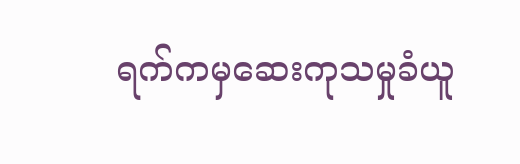ရက်ကမှဆေးကုသမှုခံယူ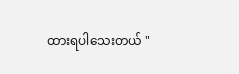ထားရပါသေးတယ် "